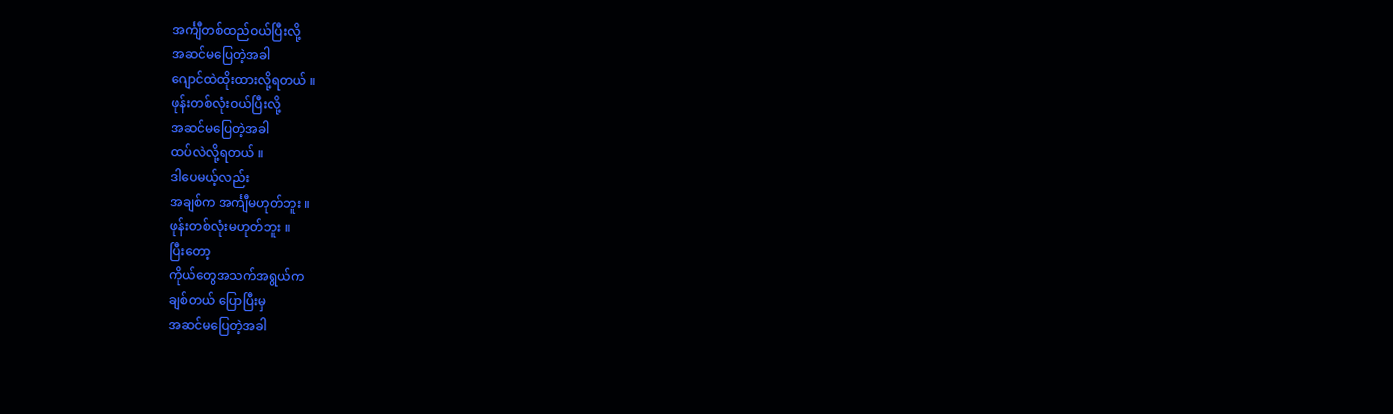အင်္ကျီတစ်ထည်ဝယ်ပြီးလို့
အဆင်မပြေတဲ့အခါ
ဂျောင်ထဲထိုးထားလို့ရတယ် ။
ဖုန်းတစ်လုံးဝယ်ပြီးလို့
အဆင်မပြေတဲ့အခါ
ထပ်လဲလို့ရတယ် ။
ဒါပေမယ့်လည်း
အချစ်က အင်္ကျီမဟုတ်ဘူး ။
ဖုန်းတစ်လုံးမဟုတ်ဘူး ။
ပြီးတော့
ကိုယ်တွေအသက်အရွယ်က
ချစ်တယ် ပြောပြီးမှ
အဆင်မပြေတဲ့အခါ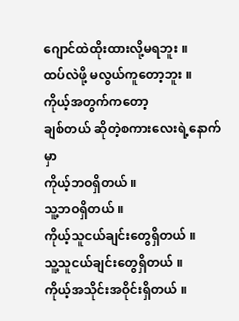ဂျောင်ထဲထိုးထားလို့မရဘူး ။
ထပ်လဲဖို့ မလွယ်ကူတော့ဘူး ။
ကိုယ့်အတွက်ကတော့
ချစ်တယ် ဆိုတဲ့စကားလေးရဲ့နောက်မှာ
ကိုယ့်ဘဝရှိတယ် ။
သူ့ဘဝရှိတယ် ။
ကိုယ့်သူငယ်ချင်းတွေရှိတယ် ။
သူ့သူငယ်ချင်းတွေရှိတယ် ။
ကိုယ့်အသိုင်းအဝိုင်းရှိတယ် ။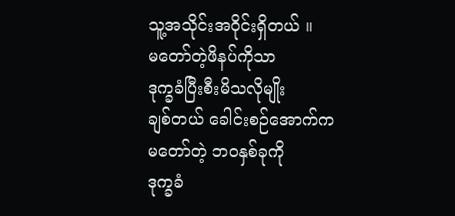သူ့အသိုင်းအဝိုင်းရှိတယ် ။
မတော်တဲ့ဖိနပ်ကိုသာ
ဒုက္ခခံပြီးစီးမိသလိုမျိုး
ချစ်တယ် ခေါင်းစဉ်အောက်က
မတော်တဲ့ ဘဝနှစ်ခုကို
ဒုက္ခခံ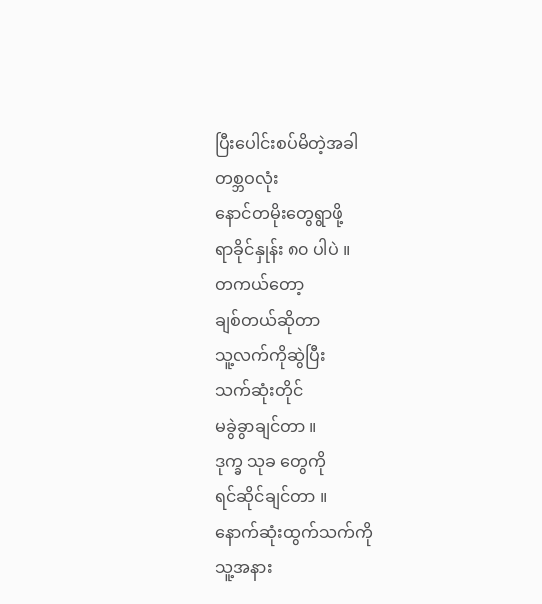ပြီးပေါင်းစပ်မိတဲ့အခါ
တစ္ဘဝလုံး
နောင်တမိုးတွေရွာဖို့
ရာခိုင်နှုန်း ၈၀ ပါပဲ ။
တကယ်တော့
ချစ်တယ်ဆိုတာ
သူ့လက်ကိုဆွဲပြီး
သက်ဆုံးတိုင်
မခွဲခွာချင်တာ ။
ဒုက္ခ သုခ တွေကို
ရင်ဆိုင်ချင်တာ ။
နောက်ဆုံးထွက်သက်ကို
သူ့အနား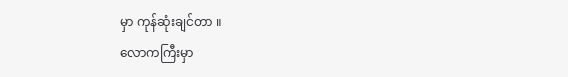မှာ ကုန်ဆုံးချင်တာ ။
လောကကြီးမှာ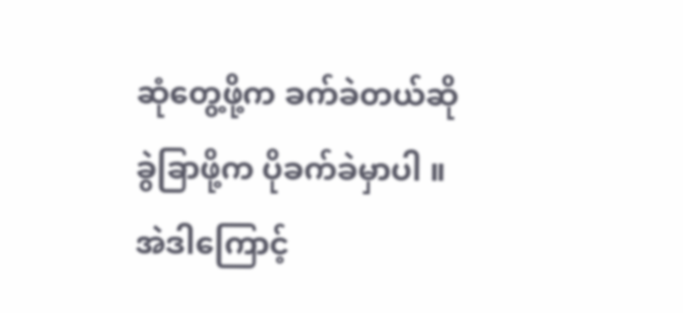ဆုံတွေ့ဖို့က ခက်ခဲတယ်ဆို
ခွဲခြာဖို့က ပိုခက်ခဲမှာပါ ။
အဲဒါကြောင့်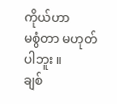ကိုယ်ဟာ
မစွံတာ မဟုတ်ပါဘူး ။
ချစ်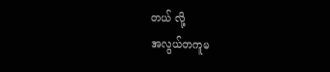တယ် လို့
အလွယ်တကူမ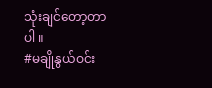သုံးချင်တော့တာပါ ။
#မချိုနွယ်ဝင်း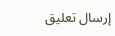إرسال تعليق